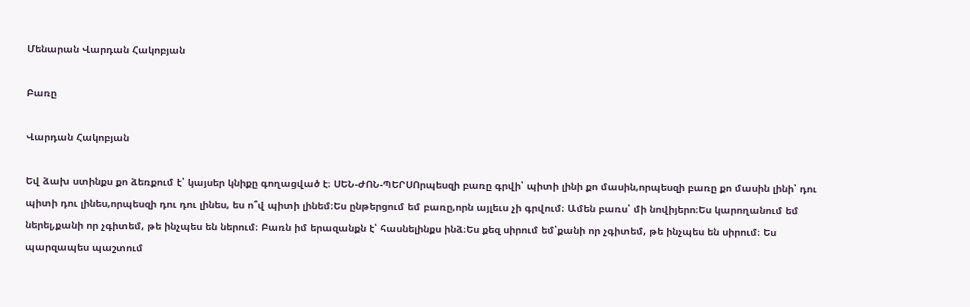Մենարան Վարդան Հակոբյան

Բառը

Վարդան Հակոբյան

Եվ ձախ ստինքս քո ձեռքում է՝ կայսեր կնիքը գողացված է։ ՍԵՆ-ԺՈՆ-ՊԵՐՍՈրպեսզի բառը գրվի՝ պիտի լինի քո մասին,որպեսզի բառը քո մասին լինի՝ դու պիտի դու լինես,որպեսզի դու դու լինես, ես ո՞վ պիտի լինեմ։Ես ընթերցում եմ բառը,որն այլեւս չի գրվում։ Ամեն բառս՝ մի նովիյերո։Ես կարողանում եմ ներել,քանի որ չգիտեմ, թե ինչպես են ներում։ Բառն իմ երազանքն է՝ հասնելինքս ինձ։Ես քեզ սիրում եմ՝քանի որ չգիտեմ, թե ինչպես են սիրում։ Ես պարզապես պաշտում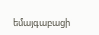եմայգաբացի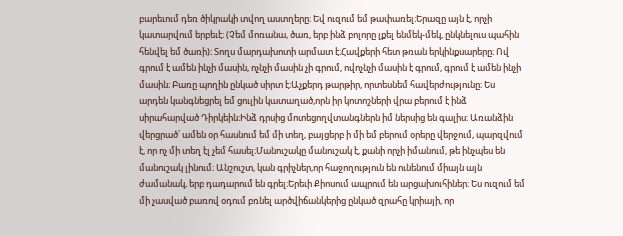բարեւում դեռ ծիկրակի տվող աստղերը։ Եվ ուզում եմ թափառել։Երազը այն է, որչի կատարվում երբեւէ։ (Չեմ մոռանա, ծառ, երբ ինձ բոլորը լքել ենմեկ-մեկ, ընկնելուս պահին հենվել եմ ծառի)։ Տողս մարդախոտի արմատ է։Հավքերի հետ թռան երկինքսարերը։ Ով գրում է ամեն ինչի մասին, ոչնչի մասին չի գրում, ովոչնչի մասին է գրում, գրում է ամեն ինչի մասին։ Բառը պողին ընկած սիրտ է։Աչքերդ թարթիր, որտեսնեմ հավերժությունը։ Ես արդեն կանգնեցրել եմ ցուլին կատաղած,որն իր կոտոշների վրա բերում է ինձ սիրահարված Դիրկեին։Ինձ դրսից մոտեցողվտանգներն իմ ներսից են գալիս։ Առանձին վերցրած՝ ամեն օր հասնում եմ մի տեղ, բայցերբ ի մի եմ բերում օրերը վերջում, պարզվում է, որ ոչ մի տեղ էլ չեմ հասել։Մանուշակը մանուշակ է, քանի որչի իմանում, թե ինչպես են մանուշակ լինում։ Անշուշտ, կան գրիչներ,որ հաջողություն են ունենում միայն այն ժամանակ, երբ դադարում են գրել։Երեւի Քիոսում ապրում են արցախուհիներ։ Ես ուզում եմ մի չասված բառով օդում բռնել արծվիճանկերից ընկած զրահը կրիայի, որ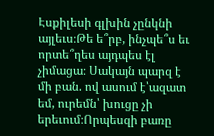Էսքիլեսի գլխին չընկնի այլեւս։Թե ե՞րբ, ինչպե՞ս եւ որտե՞ղես այդպես էլ չիմացա։ Սակայն պարզ է մի բան. ով ասում է՝ազատ եմ, ուրեմն՝ խուցը չի երեւում։Որպեսզի բառը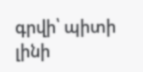գրվի՝ պիտի լինի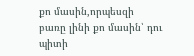քո մասին,որպեսզի բառը լինի քո մասին՝ դու պիտի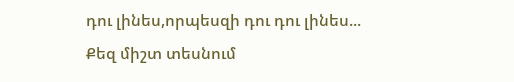դու լինես,որպեսզի դու դու լինես... Քեզ միշտ տեսնում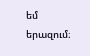եմ երազում։